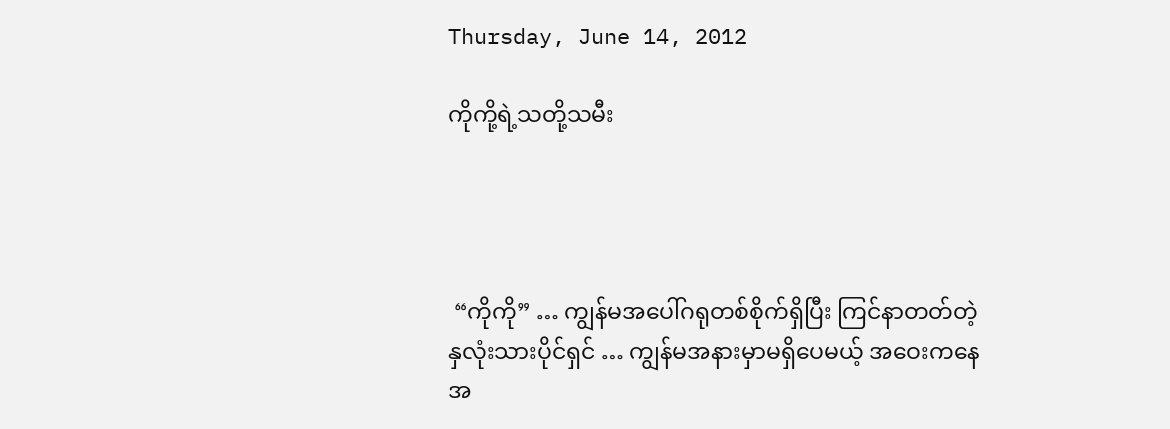Thursday, June 14, 2012

ကိုကို့ရဲ့သတို့သမီး




 “ကိုကို” … ကျွန်မအပေါ်ဂရုတစ်စိုက်ရှိပြီး ကြင်နာတတ်တဲ့နှလုံးသားပိုင်ရှင် … ကျွန်မအနားမှာမရှိပေမယ့် အဝေးကနေ အ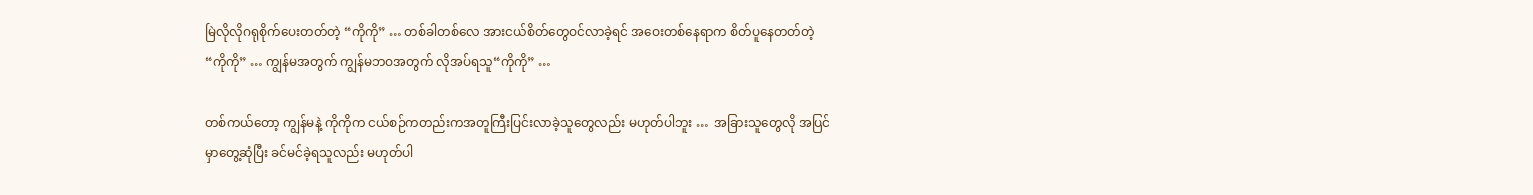မြဲလိုလိုဂရုစိုက်ပေးတတ်တဲ့ “ကိုကို” … တစ်ခါတစ်လေ အားငယ်စိတ်တွေဝင်လာခဲ့ရင် အဝေးတစ်နေရာက စိတ်ပူနေတတ်တဲ့ “ကိုကို” … ကျွန်မအတွက် ကျွန်မဘဝအတွက် လိုအပ်ရသူ“ကိုကို” …

တစ်ကယ်တော့ ကျွန်မနဲ့ ကိုကိုက ငယ်စဉ်ကတည်းကအတူကြီးပြင်းလာခဲ့သူတွေလည်း မဟုတ်ပါဘူး …  အခြားသူတွေလို အပြင်မှာတွေ့ဆုံပြီး ခင်မင်ခဲ့ရသူလည်း မဟုတ်ပါ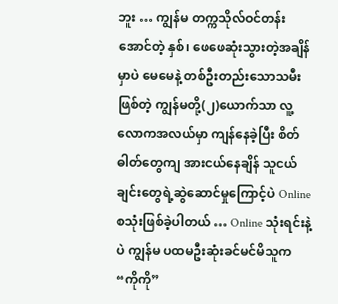ဘူး … ကျွန်မ တက္ကသိုလ်ဝင်တန်းအောင်တဲ့ နှစ်၊ ဖေဖေဆုံးသွားတဲ့အချိန်မှာပဲ မေမေနဲ့ တစ်ဦးတည်းသောသမီးဖြစ်တဲ့ ကျွန်မတို့(၂)ယောက်သာ လူ့လောကအလယ်မှာ ကျန်နေခဲ့ပြီး စိတ်ဓါတ်တွေကျ အားငယ်နေချိန် သူငယ်ချင်းတွေရဲ့ဆွဲဆောင်မှုကြောင့်ပဲ Online စသုံးဖြစ်ခဲ့ပါတယ် … Online သုံးရင်းနဲ့ပဲ ကျွန်မ ပထမဦးဆုံးခင်မင်မိသူက “ကိုကို”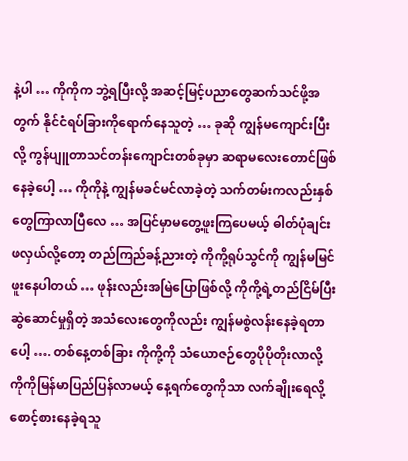နဲ့ပါ … ကိုကိုက ဘွဲ့ရပြီးလို့ အဆင့်မြင့်ပညာတွေဆက်သင်ဖို့အတွက် နိုင်ငံရပ်ခြားကိုရောက်နေသူတဲ့ … ခုဆို ကျွန်မကျောင်းပြီးလို့ ကွန်ပျူတာသင်တန်းကျောင်းတစ်ခုမှာ ဆရာမလေးတောင်ဖြစ်နေခဲ့ပေါ့ … ကိုကိုနဲ့ ကျွန်မခင်မင်လာခဲ့တဲ့ သက်တမ်းကလည်းနှစ်တွေကြာလာပြီလေ … အပြင်မှာမတွေ့ဖူးကြပေမယ့် ဓါတ်ပုံချင်းဖလှယ်လို့တော့ တည်ကြည်ခန့်ညားတဲ့ ကိုကို့ရုပ်သွင်ကို ကျွန်မမြင်ဖူးနေပါတယ် … ဖုန်းလည်းအမြဲပြောဖြစ်လို့ ကိုကို့ရဲ့တည်ငြိမ်ပြီးဆွဲဆောင်မှုရှိတဲ့ အသံလေးတွေကိုလည်း ကျွန်မစွဲလန်းနေခဲ့ရတာပေါ့ …. တစ်နေ့တစ်ခြား ကိုကို့ကို သံယောဇဉ်တွေပိုပိုတိုးလာလို့ ကိုကိုမြန်မာပြည်ပြန်လာမယ့် နေ့ရက်တွေကိုသာ လက်ချိုးရေလို့စောင့်စားနေခဲ့ရသူ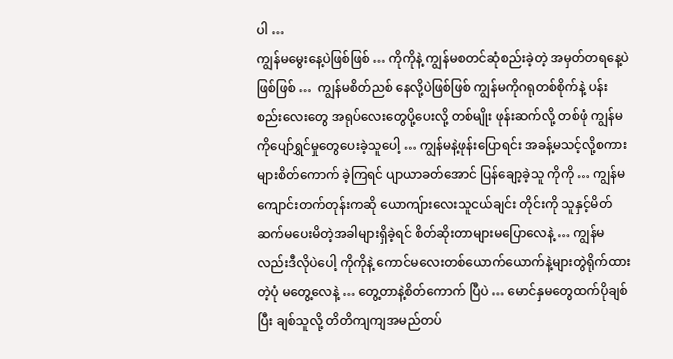ပါ …
ကျွန်မမွေးနေ့ပဲဖြစ်ဖြစ် … ကိုကိုနဲ့ ကျွန်မစတင်ဆုံစည်းခဲ့တဲ့ အမှတ်တရနေ့ပဲဖြစ်ဖြစ် …  ကျွန်မစိတ်ညစ် နေလို့ပဲဖြစ်ဖြစ် ကျွန်မကိုဂရုတစ်စိုက်နဲ့ ပန်းစည်းလေးတွေ အရုပ်လေးတွေပို့ပေးလို့ တစ်မျိုး ဖုန်းဆက်လို့ တစ်ဖုံ ကျွန်မကိုပျော်ရွှင်မှုတွေပေးခဲ့သူပေါ့ … ကျွန်မနဲ့ဖုန်းပြောရင်း အခန့်မသင့်လို့စကားများစိတ်ကောက် ခဲ့ကြရင် ပျာယာခတ်အောင် ပြန်ချော့ခဲ့သူ ကိုကို … ကျွန်မကျောင်းတက်တုန်းကဆို ယောကျ်ားလေးသူငယ်ချင်း တိုင်းကို သူနှင့်မိတ်ဆက်မပေးမိတဲ့အခါများရှိခဲ့ရင် စိတ်ဆိုးတာများမပြောလေနဲ့ … ကျွန်မလည်းဒီလိုပဲပေါ့ ကိုကိုနဲ့ ကောင်မလေးတစ်ယောက်ယောက်နဲ့များတွဲရိုက်ထားတဲ့ပုံ မတွေ့လေနဲ့ … တွေ့တာနဲ့စိတ်ကောက် ပြီပဲ … မောင်နှမတွေထက်ပိုချစ်ပြီး ချစ်သူလို့ တိတိကျကျအမည်တပ်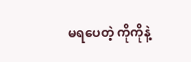မရပေတဲ့ ကိုကိုနဲ့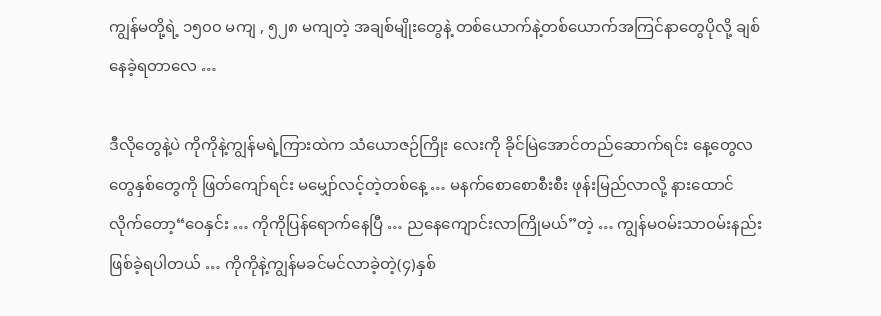ကျွန်မတို့ရဲ့ ၁၅၀၀ မကျ , ၅၂၈ မကျတဲ့ အချစ်မျိုးတွေနဲ့ တစ်ယောက်နဲ့တစ်ယောက်အကြင်နာတွေပိုလို့ ချစ်နေခဲ့ရတာလေ …

ဒီလိုတွေနဲ့ပဲ ကိုကိုနဲ့ကျွန်မရဲ့ကြားထဲက သံယောဇဉ်ကြိုး လေးကို ခိုင်မြဲအောင်တည်ဆောက်ရင်း နေ့တွေလတွေနှစ်တွေကို ဖြတ်ကျော်ရင်း မမျှော်လင့်တဲ့တစ်နေ့ … မနက်စောစောစီးစီး ဖုန်းမြည်လာလို့ နားထောင်လိုက်တော့“ဝေနှင်း … ကိုကိုပြန်ရောက်နေပြီ … ညနေကျောင်းလာကြိုမယ်”တဲ့ … ကျွန်မဝမ်းသာဝမ်းနည်းဖြစ်ခဲ့ရပါတယ် … ကိုကိုနဲ့ကျွန်မခင်မင်လာခဲ့တဲ့(၄)နှစ်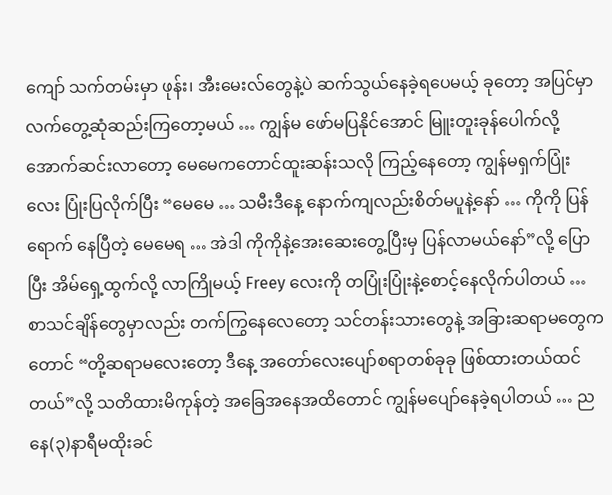ကျော် သက်တမ်းမှာ ဖုန်း၊ အီးမေးလ်တွေနဲ့ပဲ ဆက်သွယ်နေခဲ့ရပေမယ့် ခုတော့ အပြင်မှာလက်တွေ့ဆုံဆည်းကြတော့မယ် … ကျွန်မ ဖော်မပြနိုင်အောင် မြူးတူးခုန်ပေါက်လို့ အောက်ဆင်းလာတော့ မေမေကတောင်ထူးဆန်းသလို ကြည့်နေတော့ ကျွန်မရှက်ပြုံးလေး ပြုံးပြလိုက်ပြီး “မေမေ … သမီးဒီနေ့ နောက်ကျလည်းစိတ်မပူနဲ့နော် … ကိုကို ပြန်ရောက် နေပြီတဲ့ မေမေရ … အဲဒါ ကိုကိုနဲ့အေးဆေးတွေ့ပြီးမှ ပြန်လာမယ်နော်”လို့ ပြောပြီး အိမ်ရှေ့ထွက်လို့ လာကြိုမယ့် Freey လေးကို တပြုံးပြုံးနဲ့စောင့်နေလိုက်ပါတယ် … စာသင်ချိန်တွေမှာလည်း တက်ကြွနေလေတော့ သင်တန်းသားတွေနဲ့ အခြားဆရာမတွေကတောင် “တို့ဆရာမလေးတော့ ဒီနေ့ အတော်လေးပျော်စရာတစ်ခုခု ဖြစ်ထားတယ်ထင်တယ်”လို့ သတိထားမိကုန်တဲ့ အခြေအနေအထိတောင် ကျွန်မပျော်နေခဲ့ရပါတယ် … ညနေ(၃)နာရီမထိုးခင်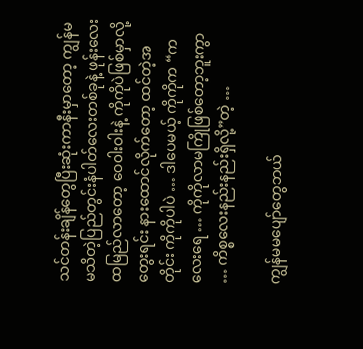သင်တန်းချိန်တွေပြီးဆုံးကာနီးမှာတော့ ကျွန်မ မသိတဲ့ပြည်တွင်းနံပါတ်လေးတစ်ခုနဲ့ ဖုန်းလေးထမြည်လာတော့ ဝေ၀ါးဝါးနဲ့ ကိုကိုပဲဖြစ်မှာလို့တွေးရင်း နားထောင်လိုက်တော့ ထင်တဲ့အတိုင်း ကိုကိုပါပဲ … ဒါပေမယ့် ကိုကိုက “ကလေးရေ … ကိုကိုလာမကြိုဖြစ်တော့ဘူးကွာ … ကိစ္စလေးနည်းနည်းရှိလို့”တဲ့ …

ကျွန်မမပျော်တွေဘယ်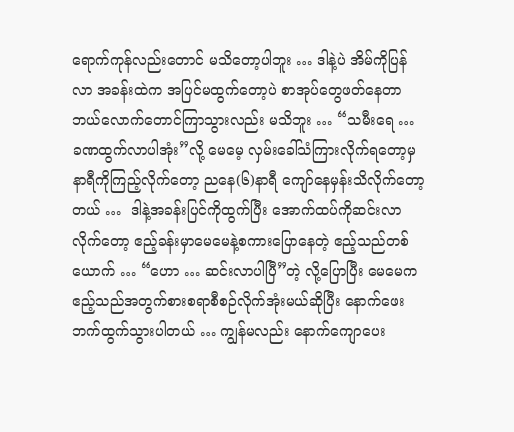ရောက်ကုန်လည်းတောင် မသိတော့ပါဘူး … ဒါနဲ့ပဲ အိမ်ကိုပြန်လာ အခန်းထဲက အပြင်မထွက်တော့ပဲ စာအုပ်တွေဖတ်နေတာ ဘယ်လောက်တောင်ကြာသွားလည်း မသိဘူး … “သမီးရေ … ခဏထွက်လာပါအုံး”လို့ မေမေ့ လှမ်းခေါ်သံကြားလိုက်ရတော့မှ နာရီကိုကြည့်လိုက်တော့ ညနေ(၆)နာရီ ကျော်နေမှန်းသိလိုက်တော့တယ် …  ဒါနဲ့အခန်းပြင်ကိုထွက်ပြီး အောက်ထပ်ကိုဆင်းလာလိုက်တော့ ဧည့်ခန်းမှာမေမေနဲ့စကားပြောနေတဲ့ ဧည့်သည်တစ်ယောက် … “ဟော … ဆင်းလာပါပြီ”တဲ့ လို့ပြောပြီး မေမေက ဧည့်သည်အတွက်စားစရာစီစဉ်လိုက်အုံးမယ်ဆိုပြီး နောက်ဖေးဘက်ထွက်သွားပါတယ် … ကျွန်မလည်း နောက်ကျောပေး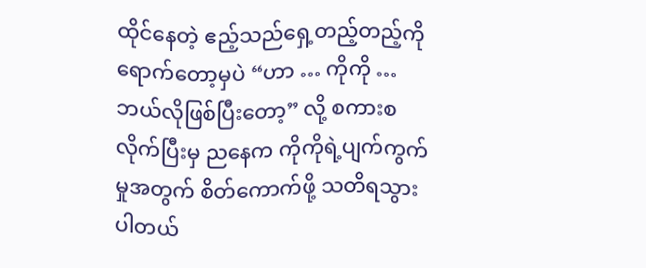ထိုင်နေတဲ့ ဧည့်သည်ရှေ့တည့်တည့်ကို ရောက်တော့မှပဲ “ဟာ … ကိုကို … ဘယ်လိုဖြစ်ပြီးတော့” လို့ စကားစလိုက်ပြီးမှ ညနေက ကိုကိုရဲ့ပျက်ကွက်မှုအတွက် စိတ်ကောက်ဖို့ သတိရသွားပါတယ်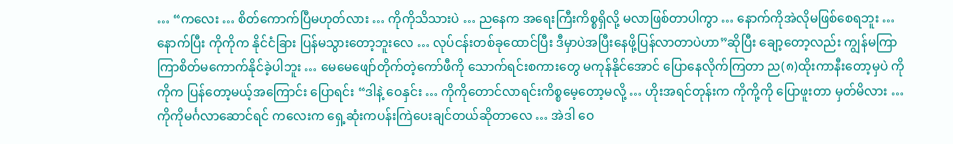… “ကလေး … စိတ်ကောက်ပြီမဟုတ်လား … ကိုကိုသိသားပဲ … ညနေက အရေးကြီးကိစ္စရှိလို့ မလာဖြစ်တာပါကွာ … နောက်ကိုအဲလိုမဖြစ်စေရဘူး … နောက်ပြီး ကိုကိုက နိုင်ငံခြား ပြန်မသွားတော့ဘူးလေ … လုပ်ငန်းတစ်ခုထောင်ပြီး ဒီမှာပဲအပြီးနေဖို့ပြန်လာတာပဲဟာ”ဆိုပြီး ချော့တော့လည်း ကျွန်မကြာကြာစိတ်မကောက်နိုင်ခဲ့ပါဘူး … မေမေဖျော်တိုက်တဲ့ကော်ဖီကို သောက်ရင်းစကားတွေ မကုန်နိုင်အောင် ပြောနေလိုက်ကြတာ ည(၈)ထိုးကာနီးတော့မှပဲ ကိုကိုက ပြန်တော့မယ့်အကြောင်း ပြောရင်း “ဒါနဲ့ ဝေနှင်း … ကိုကိုတောင်လာရင်းကိစ္စမေ့တော့မလို့ … ဟိုးအရင်တုန်းက ကိုကို့ကို ပြောဖူးတာ မှတ်မိလား … ကိုကိုမင်္ဂလာဆောင်ရင် ကလေးက ရှေ့ဆုံးကပန်းကြဲပေးချင်တယ်ဆိုတာလေ … အဲဒါ ဝေ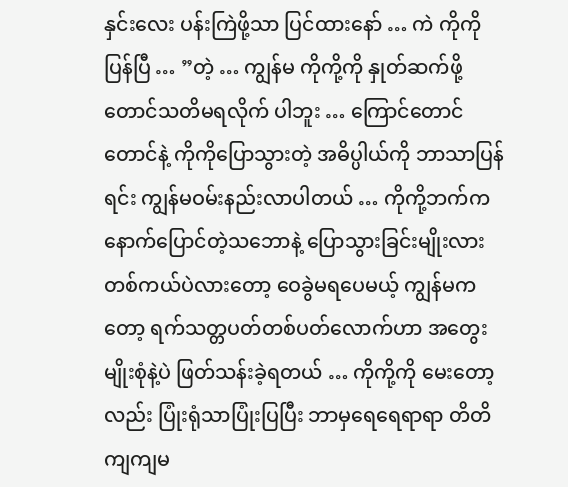နှင်းလေး ပန်းကြဲဖို့သာ ပြင်ထားနော် … ကဲ ကိုကိုပြန်ပြီ … ”တဲ့ … ကျွန်မ ကိုကို့ကို နှုတ်ဆက်ဖို့တောင်သတိမရလိုက် ပါဘူး … ကြောင်တောင်တောင်နဲ့ ကိုကိုပြောသွားတဲ့ အဓိပ္ပါယ်ကို ဘာသာပြန်ရင်း ကျွန်မဝမ်းနည်းလာပါတယ် … ကိုကို့ဘက်က နောက်ပြောင်တဲ့သဘောနဲ့ ပြောသွားခြင်းမျိုးလား တစ်ကယ်ပဲလားတော့ ဝေခွဲမရပေမယ့် ကျွန်မကတော့ ရက်သတ္တပတ်တစ်ပတ်လောက်ဟာ အတွေးမျိုးစုံနဲ့ပဲ ဖြတ်သန်းခဲ့ရတယ် … ကိုကို့ကို မေးတော့လည်း ပြုံးရုံသာပြုံးပြပြီး ဘာမှရေရေရာရာ တိတိကျကျမ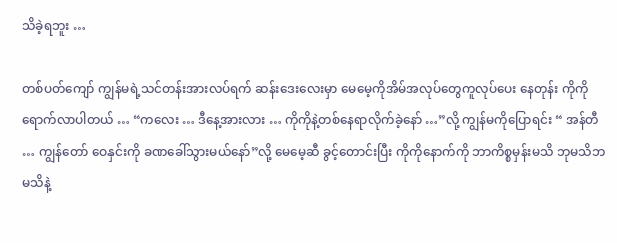သိခဲ့ရဘူး …

တစ်ပတ်ကျော် ကျွန်မရဲ့သင်တန်းအားလပ်ရက် ဆန်းဒေးလေးမှာ မေမေ့ကိုအိမ်အလုပ်တွေကူလုပ်ပေး နေတုန်း ကိုကိုရောက်လာပါတယ် … “ကလေး … ဒီနေ့အားလား … ကိုကိုနဲ့တစ်နေရာလိုက်ခဲ့နော် …”လို့ ကျွန်မကိုပြောရင်း “ အန်တီ … ကျွန်တော် ဝေနှင်းကို ခဏခေါ်သွားမယ်နော်”လို့ မေမေ့ဆီ ခွင့်တောင်းပြီး ကိုကိုနောက်ကို ဘာကိစ္စမှန်းမသိ ဘုမသိဘမသိနဲ့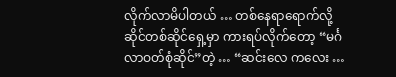လိုက်လာမိပါတယ် … တစ်နေရာရောက်လို့ ဆိုင်တစ်ဆိုင်ရှေ့မှာ ကားရပ်လိုက်တော့ “မင်္ဂလာဝတ်စုံဆိုင်”တဲ့ … “ဆင်းလေ ကလေး …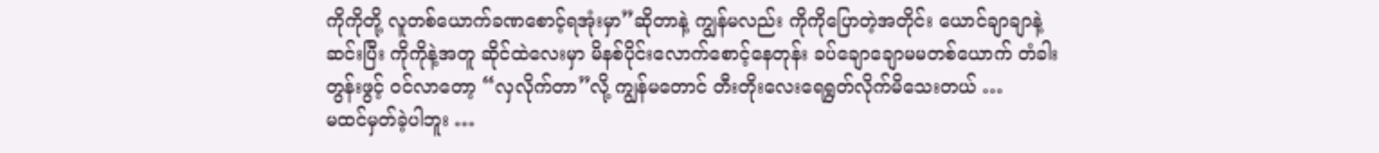ကိုကိုတို့ လူတစ်ယောက်ခဏစောင့်ရအုံးမှာ”ဆိုတာနဲ့ ကျွန်မလည်း ကိုကိုပြောတဲ့အတိုင်း ယောင်ချာချာနဲ့ ဆင်းပြီး ကိုကိုနဲ့အတူ ဆိုင်ထဲလေးမှာ မိနစ်ပိုင်းလောက်စောင့်နေတုန်း ခပ်ချောချောမမတစ်ယောက် တံခါးတွန်းဖွင့် ဝင်လာတော့ “လှလိုက်တာ”လို့ ကျွန်မတောင် တီးတိုးလေးရေရွတ်လိုက်မိသေးတယ် …
မထင်မှတ်ခဲ့ပါဘူး …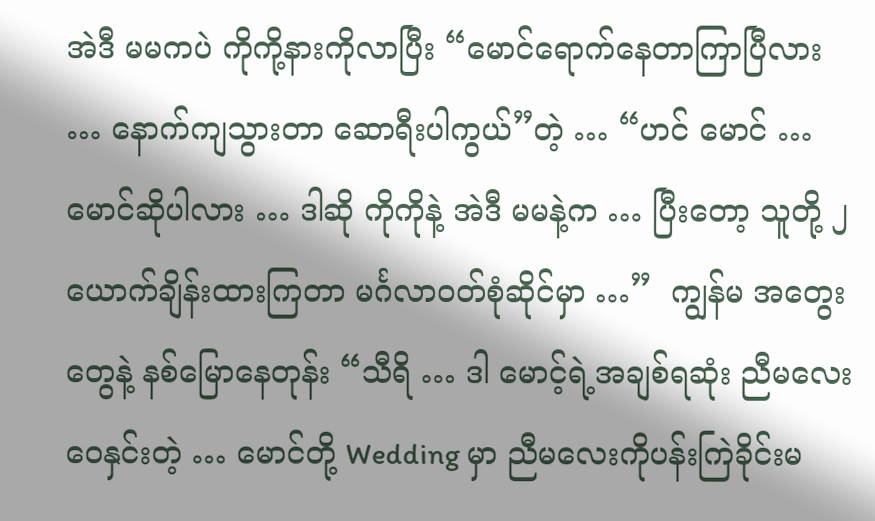အဲဒီ မမကပဲ ကိုကို့နားကိုလာပြီး “မောင်ရောက်နေတာကြာပြီလား … နောက်ကျသွားတာ ဆောရီးပါကွယ်”တဲ့ … “ဟင် မောင် … မောင်ဆိုပါလား … ဒါဆို ကိုကိုနဲ့ အဲဒီ မမနဲ့က … ပြီးတော့ သူတို့ ၂ ယောက်ချိန်းထားကြတာ မင်္ဂလာဝတ်စုံဆိုင်မှာ …”  ကျွန်မ အတွေးတွေနဲ့ နစ်မြောနေတုန်း “သီရိ … ဒါ မောင့်ရဲ့အချစ်ရဆုံး ညီမလေး ဝေနှင်းတဲ့ … မောင်တို့ Wedding မှာ ညီမလေးကိုပန်းကြဲခိုင်းမ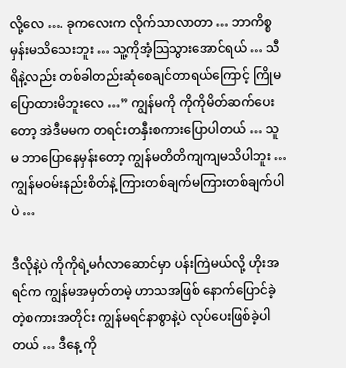လို့လေ …. ခုကလေးက လိုက်သာလာတာ … ဘာကိစ္စမှန်းမသိသေးဘူး … သူ့ကိုအံ့သြသွားအောင်ရယ် … သီရိနဲ့လည်း တစ်ခါတည်းဆုံစေချင်တာရယ်ကြောင့် ကြိုမပြောထားမိဘူးလေ …” ကျွန်မကို ကိုကိုမိတ်ဆက်ပေးတော့ အဲဒီမမက တရင်းတနှီးစကားပြောပါတယ် … သူမ ဘာပြောနေမှန်းတော့ ကျွန်မတိတိကျကျမသိပါဘူး … ကျွန်မဝမ်းနည်းစိတ်နဲ့ ကြားတစ်ချက်မကြားတစ်ချက်ပါပဲ …

ဒီလိုနဲ့ပဲ ကိုကိုရဲ့မင်္ဂလာဆောင်မှာ ပန်းကြဲမယ်လို့ ဟိုးအရင်က ကျွန်မအမှတ်တမဲ့ ဟာသအဖြစ် နောက်ပြောင်ခဲ့တဲ့စကားအတိုင်း ကျွန်မရင်နာစွာနဲ့ပဲ လုပ်ပေးဖြစ်ခဲ့ပါတယ် … ဒီနေ့ ကို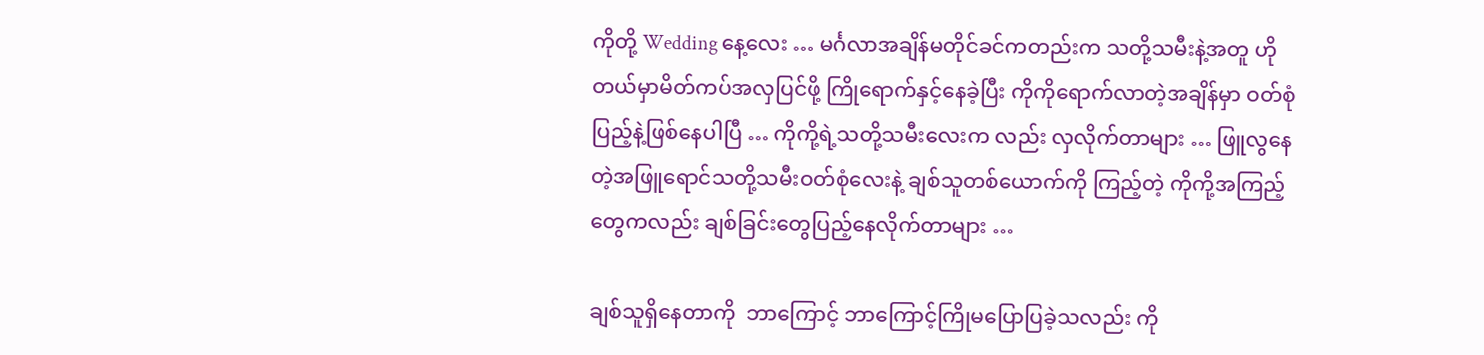ကိုတို့ Wedding နေ့လေး … မင်္ဂလာအချိန်မတိုင်ခင်ကတည်းက သတို့သမီးနဲ့အတူ ဟိုတယ်မှာမိတ်ကပ်အလှပြင်ဖို့ ကြိုရောက်နှင့်နေခဲ့ပြီး ကိုကိုရောက်လာတဲ့အချိန်မှာ ဝတ်စုံပြည့်နဲ့ဖြစ်နေပါပြီ … ကိုကို့ရဲ့သတို့သမီးလေးက လည်း လှလိုက်တာများ … ဖြူလွနေတဲ့အဖြူရောင်သတို့သမီးဝတ်စုံလေးနဲ့ ချစ်သူတစ်ယောက်ကို ကြည့်တဲ့ ကိုကို့အကြည့်တွေကလည်း ချစ်ခြင်းတွေပြည့်နေလိုက်တာများ …

ချစ်သူရှိနေတာကို  ဘာကြောင့် ဘာကြောင့်ကြိုမပြောပြခဲ့သလည်း ကို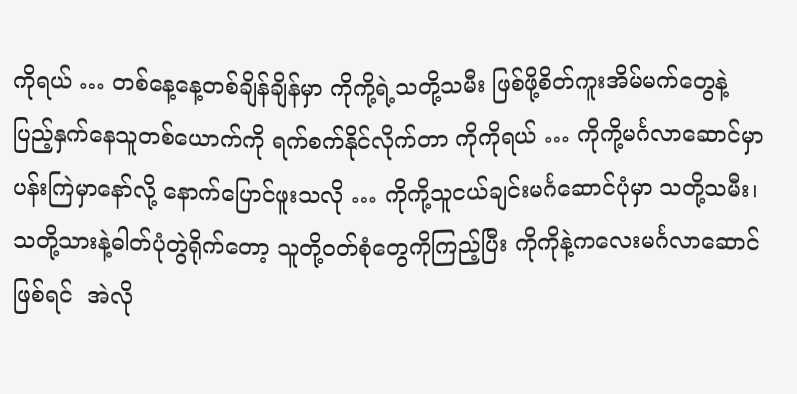ကိုရယ် … တစ်နေ့နေ့တစ်ချိန်ချိန်မှာ ကိုကို့ရဲ့သတို့သမီး ဖြစ်ဖို့စိတ်ကူးအိမ်မက်တွေနဲ့ ပြည့်နှက်နေသူတစ်ယောက်ကို ရက်စက်နိုင်လိုက်တာ ကိုကိုရယ် … ကိုကို့မင်္ဂလာဆောင်မှာ ပန်းကြဲမှာနော်လို့ နောက်ပြောင်ဖူးသလို … ကိုကို့သူငယ်ချင်းမင်္ဂဆောင်ပုံမှာ သတို့သမီး၊ သတို့သားနဲ့ဓါတ်ပုံတွဲရိုက်တော့ သူတို့ဝတ်စုံတွေကိုကြည့်ပြီး ကိုကိုနဲ့ကလေးမင်္ဂလာဆောင်ဖြစ်ရင်  အဲလို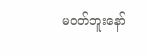မဝတ်ဘူးနော်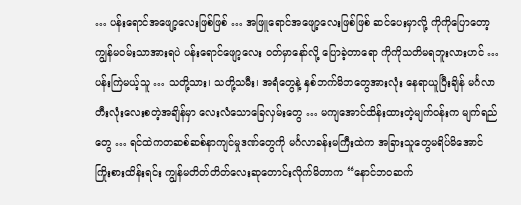… ပန်းရောင်အဖျော့လေးဖြစ်ဖြစ် … အဖြူရောင်အဖျော့လေးဖြစ်ဖြစ် ဆင်ပေးမှာလို့ ကိုကိုပြောတော့ ကျွန်မဝမ်းသာအားရပဲ ပန်းရောင်ဖျော့လေး ဝတ်မှာနော်လို့ ပြောခဲ့တာရော ကိုကိုသတိမရဘူးလားဟင် …
ပန်းကြဲမယ့်သူ … သတို့သား၊ သတို့သမီး၊ အရံတွေနဲ့ နှစ်ဘက်မိဘတွေအားလုံး နေရာယူပြီးချိန် မင်္ဂလာတီးလုံးလေးစတဲ့အချိန်မှာ လေးလံသောခြေလှမ်းတွေ … မကျအောင်ထိန်းထားတဲ့မျက်ဝန်းက မျက်ရည်တွေ … ရင်ထဲကတဆစ်ဆစ်နာကျင်မှုဒဏ်တွေကို မင်္ဂလာခန်းမကြီးထဲက အခြားသူတွေမရိပ်မိအောင် ကြိုးစားထိန်းရင်း ကျွန်မတိတ်တိတ်လေးဆုတောင်းလိုက်မိတာက “နောင်ဘဝဆက်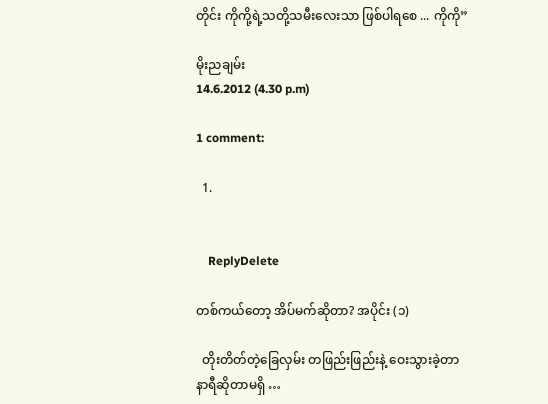တိုင်း ကိုကို့ရဲ့သတို့သမီးလေးသာ ဖြစ်ပါရစေ ... ကိုကို”

မိုးညချမ်း
14.6.2012 (4.30 p.m)

1 comment:

  1.


    ReplyDelete

တစ်ကယ်တော့ အိပ်မက်ဆိုတာ? အပိုင်း (၁)

  တိုးတိတ်တဲ့ခြေလှမ်း တဖြည်းဖြည်းနဲ့ ဝေးသွားခဲ့တာ နာရီဆိုတာမရှိ …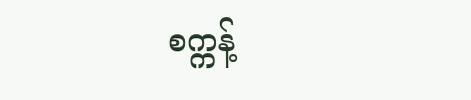စက္ကန့်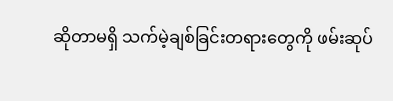ဆိုတာမရှိ သက်မဲ့ချစ်ခြင်းတရားတွေကို ဖမ်းဆုပ်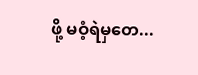ဖို့ မဝံ့ရဲမှတေ...